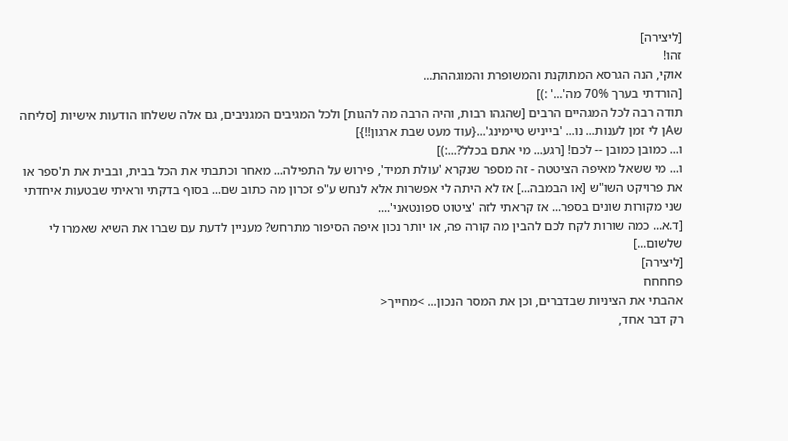[ליצירה]
זהו!
אוקי, הנה הגרסא המתוקנת והמשופרת והמוגההת...
[הורדתי בערך 70% מה'...' :)]
תודה רבה לכל המגהיים הרבים [שהגהו רבות, והיה הרבה מה להגות] ולכל המגיבים המגניבים, גם אלה ששלחו הודעות אישיות [סליחה שAן לי זמן לענות... נו... 'בייניש טיימינג'...{עוד מעט שבת ארגון!!}]
ו... כמובן כמובן -- לכם! [רגע... מי אתם בכלל?...:)]
ו... מי ששאל מאיפה הציטטה - זה מספר שנקרא 'עולת תמיד', פירוש על התפילה... מאחר וכתבתי את הכל בבית, ובבית את ת'ספר או את פרויקט השו"ש [או הבמבה...] אז לא היתה לי אפשרות אלא לנחש ע"פ זכרון מה כתוב שם... בסוף בדקתי וראיתי שבטעות איחדתי שני מקורות שונים בספר... אז קראתי לזה 'ציטוט ספונטאני'....
[ד.א... כמה שורות לקח לכם להבין מה קורה פה, או יותר נכון איפה הסיפור מתרחש? מעניין לדעת עם שברו את השיא שאמרו לי שלשום...]
[ליצירה]
פחחחח
אהבתי את הציניות שבדברים, וכן את המסר הנכון... >מחייך<
רק דבר אחד,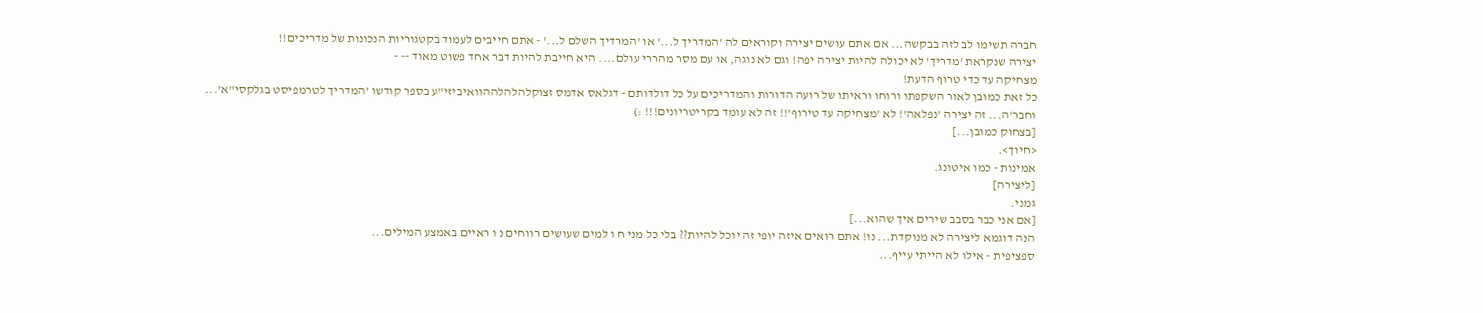חברה תשימו לב לזה בבקשה... אם אתם עושים יצירה וקוראים לה 'המדריך ל...' או 'המרדיך השלם ל...' - אתם חייבים לעמוד בקטגוריות הנכונות של מדריכים!!
יצירה שנקראת 'מדריך' לא יכולה להיות יצירה יפה! וגם לא נוגה, או עם מסר מהררי עולם.... היא חייבת להיות דבר אחד פשוט מאוד -- -
מצחיקה עד כדי טרוף הדעת!
כל זאת כמובן לאור השקפתו ורוחו וראיתו של רועה הדורות והמדריכים על כל דולדותם - דגלאס אדמס זצוקלהלהלההוואיביזי"ע בספר קודשו 'המדריך לטרמפיסט בגלקסי"א'...
וחבר'ה... זה יצירה 'נפלאה'! לא 'מצחיקה עד טירוף'!! זה לא עומד בקריטריונים!!! :)
[בצחוק כמובן...]
<חיוך>.
אמינות - כמו איטונג.
[ליצירה]
גמני.
[אם אני כבר בסבב שירים איך שהוא...]
הנה דוגמא ליצירה לא מנוקדת... נו! אתם רואים איזה יופי זה יוכל להיות?? בלי כל מני ח ו למים שעושים רווחים נ ו ראיים באמצע המילים...
ספציפית - אילו לא הייתי עייף...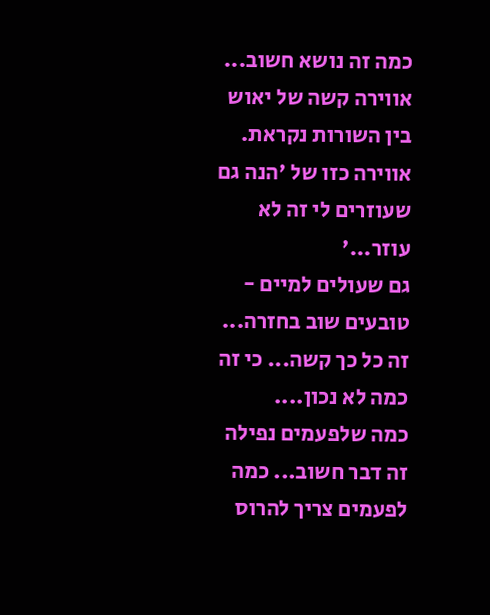כמה זה נושא חשוב...
אווירה קשה של יאוש בין השורות נקראת.
אווירה כזו של 'הנה גם שעוזרים לי זה לא עוזר...'
גם שעולים למיים - טובעים שוב בחזרה...
זה כל כך קשה... כי זה כמה לא נכון....
כמה שלפעמים נפילה זה דבר חשוב... כמה לפעמים צריך להרוס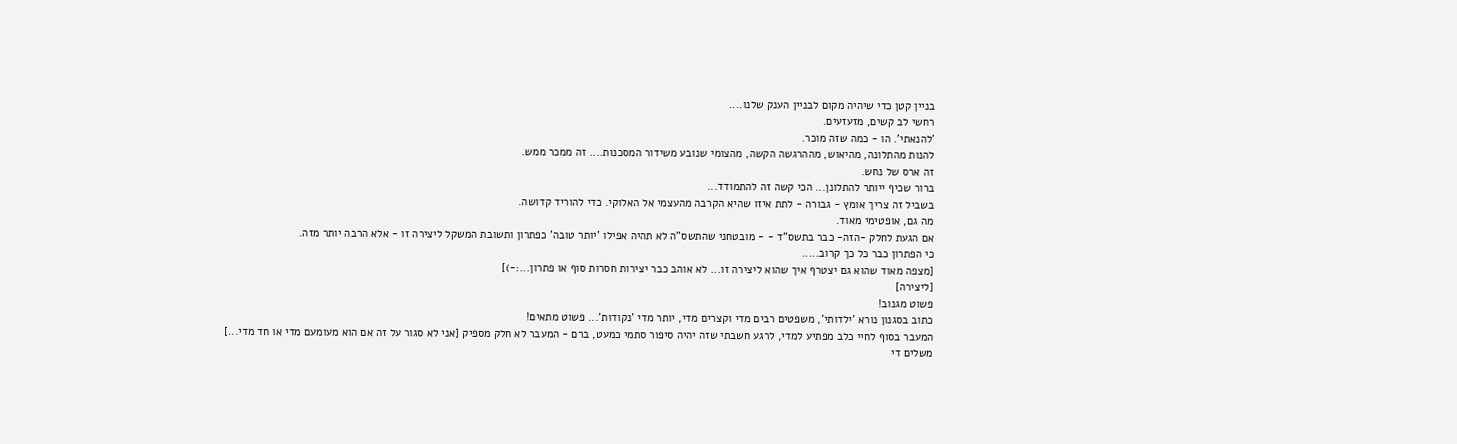בניין קטן כדי שיהיה מקום לבניין הענק שלנו....
רחשי לב קשים, מזעזעים.
'להנאתי'. הו - כמה שזה מוכר.
להנות מהתלונה, מהיאוש, מההרגשה הקשה, מהצומי שנובע משידור המסכנות.... זה ממכר ממש.
זה ארס של נחש.
ברור שכיף ייותר להתלונן... הכי קשה זה להתמודד...
בשביל זה צריך אומץ - גבורה - לתת איזו שהיא הקרבה מהעצמי אל האלוקי. כדי להוריד קדושה.
מה גם, אופטימי מאוד.
אם הגעת לחלק -הזה- כבר בתשס"ד - - מובטחני שהתשס"ה לא תהיה אפילו 'יותר טובה' כפתרון ותשובת המשקל ליצירה זו - אלא הרבה יותר מזה.
כי הפתרון כבר כל כך קרוב.....
[מצפה מאוד שהוא גם יצטרף איך שהוא ליצירה זו... לא אוהב כבר יצירות חסרות סוף או פתרון...:-)]
[ליצירה]
פשוט מגנוב!
כתוב בסגנון נורא 'ילדותי', משפטים רבים מדי וקצרים מדי, יותר מדי 'נקודות'... פשוט מתאים!
המעבר בסוף לחיי כלב מפתיע למדי, לרגע חשבתי שזה יהיה סיפור סתמי כמעט, ברם - המעבר לא חלק מספיק [אני לא סגור על זה אם הוא מעומעם מדי או חד מדי...]
משלים די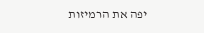יפה את הרמיזות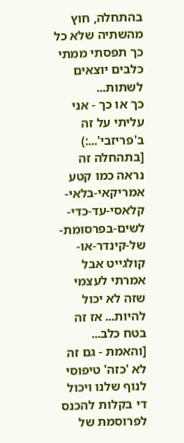בהתחלה, חוץ מהשתיה שלא כל כך תפסתי ממתי כלבים יוצאים לשתות...
כך או כך - אני עליתי על זה ב'פריזבי'...:)
[בתהחלה זה נראה כמו קטע אמריקאי-בלאי-קלאסי-עד-כדי-לשים-בפרסומת-של-קינדר-או-קולגייט אבל אמרתי לעצמי שזה לא יכול להיות... אז זה בטח כלב... [והאמת - גם זה לא 'כזה' טיפוסי לנוף שלנו ויכול די בקלות להכנס לפרוסמת של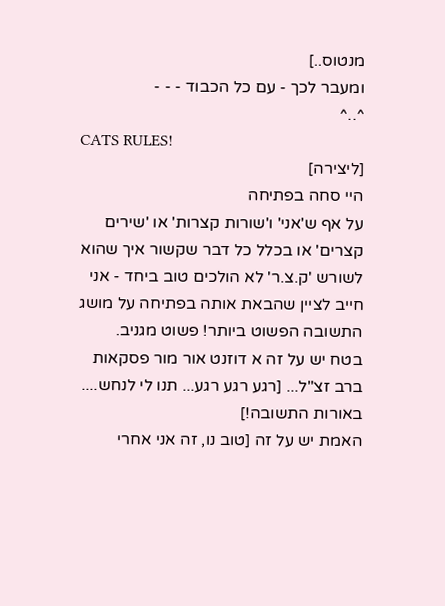מנטוס..]
ומעבר לכך - עם כל הכבוד - - -
^..^
CATS RULES!
[ליצירה]
היי סחה בפתיחה
על אף ש'אני' ו'שורות קצרות' או 'שירים קצרים' או בכלל כל דבר שקשור איך שהוא לשורש 'ק.צ.ר' לא הולכים טוב ביחד - אני חייב לציין שהבאת אותה בפתיחה על מושג התשובה הפשוט ביותר! פשוט מגניב.
בטח יש על זה א דוזנט אור מור פסקאות ברב זצ"ל... [רגע רגע רגע... תנו לי לנחש.... באורות התשובה!]
האמת יש על זה [טוב נו, זה אני אחרי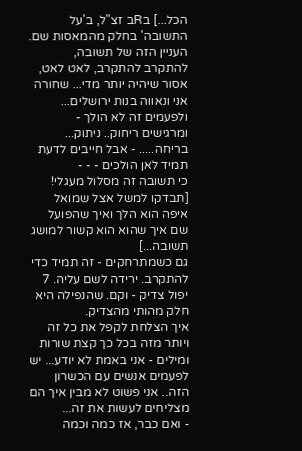הכל...] בRב זצ"ל, ב'על התשובה' בחלק מהמאסות שם.
העניין הזה של תשובה, להתקרב להתקרב, לאט לאט, אסור שיהיה יותר מדי... שחורה אני ונאווה בנות ירושלים... ולפעמים זה לא הולך - ומרגישים ריחוק.. ניתוק... בריחה..... - אבל חייבים לדעת תמיד לאן הולכים - - -
כי תשובה זה מסלול מעגלי!
[תבדקו למשל אצל שמואל איפה הוא הלך ואיך שהפועל שם איך שהוא הוא קשור למושג תשובה...]
גם כשמתרחקים - זה תמיד כדי להתקרב. ירידה לשם עליה. 7 יפול צדיק - וקם. שהנפילה היא חלק מהותי מהצדיק.
איך הצלחת לקפל את כל זה ויותר מזה בכל כך קצת שורות ומילים - אני באמת לא יודע... יש לפעמים אנשים עם הכשרון הזה.. אני פשוט לא מבין איך הם מצליחים לעשות את זה...
- ואם כבר, אז כמה וכמה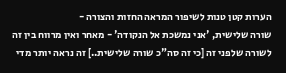הערות קטן טנות לשיפור המראה החזות והצורה -
שורה שלישית, 'אני נמשכת אל הנקודה' - מאחר ואין מרווח בין זה לשורה שלפני זה [כי זה סה"כ שורה שלישית..] זה נראה יותר מדי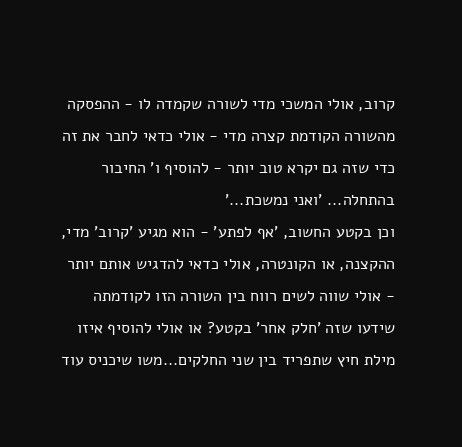קרוב, אולי המשכי מדי לשורה שקמדה לו - ההפסקה מהשורה הקודמת קצרה מדי - אולי כדאי לחבר את זה כדי שזה גם יקרא טוב יותר - להוסיף ו' החיבור בהתחלה... 'ואני נמשכת...'
וכן בקטע החשוב, 'אף לפתע' - הוא מגיע 'קרוב' מדי, ההקצנה, או הקונטרה, אולי כדאי להדגיש אותם יותר - אולי שווה לשים רווח בין השורה הזו לקודמתה שידעו שזה 'חלק אחר' בקטע? או אולי להוסיף איזו מילת חיץ שתפריד בין שני החלקים...משו שיכניס עוד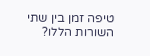טיפה זמן בין שתי השורות הללו?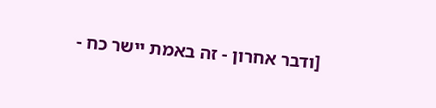[ודבר אחרון - זה באמת יישר כח -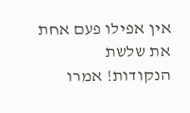אין אפילו פעם אחת את שלשת הנקודות! אמרו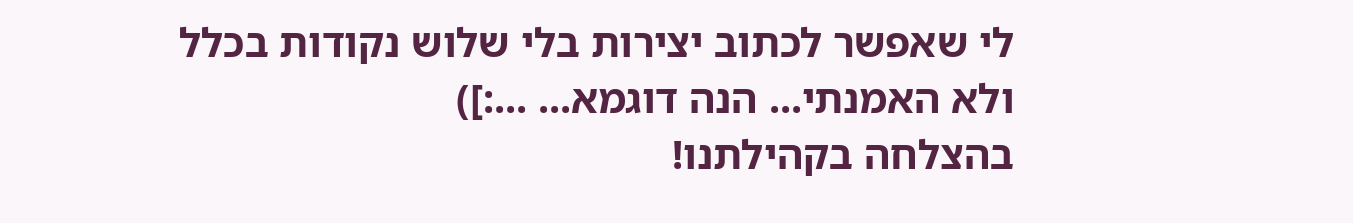לי שאפשר לכתוב יצירות בלי שלוש נקודות בכלל ולא האמנתי... הנה דוגמא... ...:])
בהצלחה בקהילתנו!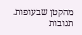מהקטן שבעופות.
תגובות